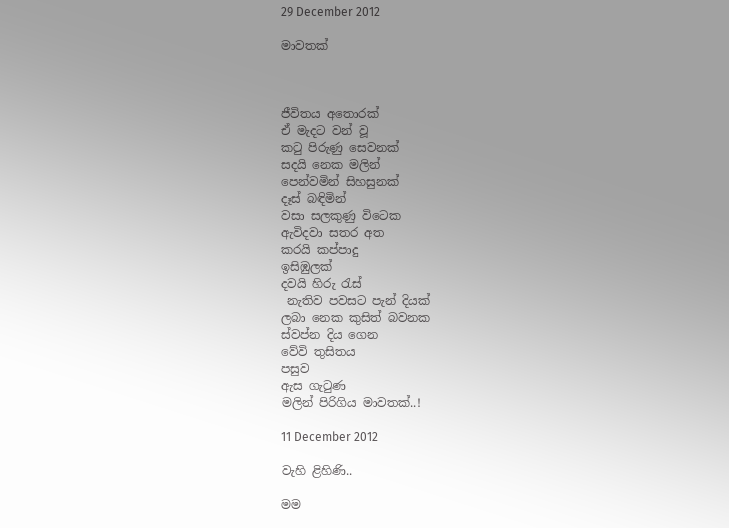29 December 2012

මාවතක්



ජීවිතය අතොරක්
ඒ මැදට වන් වූ
කටු පිරුණු සෙවනක්
සදයි නෙක මලින්
පෙන්වමින් සිහසුනක්
දෑස් බඳිමින්
වසා සලකුණු විටෙක
ඇවිදවා සතර අත
කරයි කප්පාදු
ඉසිඹුලක්
දවයි හිරු රැස්
 නැතිව පවසට පැන් දියක්
ලබා නෙක කුසිත් බවනක
ස්වප්න දිය ගෙන
වේවි තුසිතය
පසුව
ඇස ගැටුණ
මලින් පිරිගිය මාවතක්..!

11 December 2012

වැහි ළිහිණි..

මම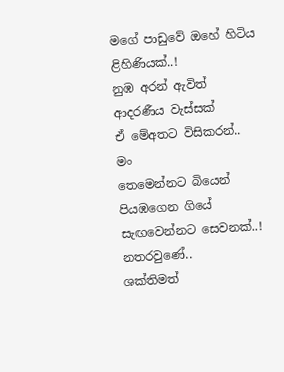මගේ පාඩුවේ ඔහේ හිටිය
ළිහිණියක්..!
නුඹ අරන් ඇවිත්
ආදරණීය වැස්සක්
ඒ මේඅතට විසිකරන්..
මං
තෙමෙන්නට බියෙන්
පියඹගෙන ගියේ
සැඟවෙන්නට සෙවනක්..!
නතරවුණේ..
ශක්තිමත්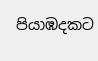පියාඹදකට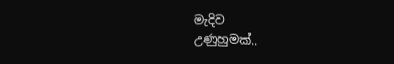මැදිව
උණුහුමක්..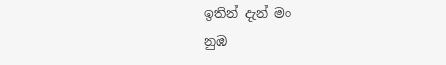ඉතින් දැන් මං
නුඹ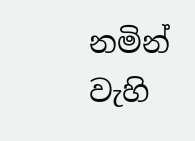නමින්
වැහි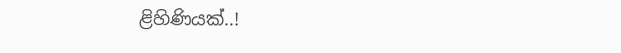ළිහිණියක්..!